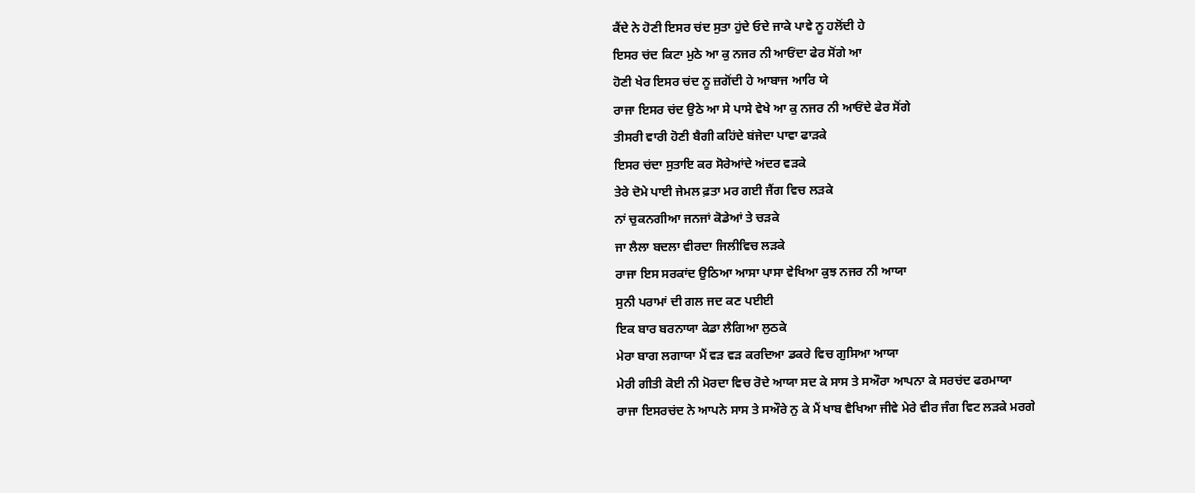ਕੈਂਦੇ ਨੇ ਹੋਣੀ ਇਸਰ ਚਂਦ ਸੁਤਾ ਹੁਂਦੇ ਓਦੇ ਜਾਕੇ ਪਾਵੇ ਨੂ ਹਲੋਂਦੀ ਹੇ
ਇਸਰ ਚਂਦ ਕਿਟਾ ਮੁਠੇ ਆ ਕੁ ਨਜਰ ਨੀ ਆਓਂਦਾ ਫੇਰ ਸੋਂਗੇ ਆ
ਹੋਣੀ ਖੇਰ ਇਸਰ ਚਂਦ ਨੂ ਜ਼ਗੋਂਦੀ ਹੇ ਆਬਾਜ ਆਰਿ ਯੇ
ਰਾਜਾ ਇਸਰ ਚਂਦ ਉਠੇ ਆ ਸੇ ਪਾਸੇ ਵੇਖੇ ਆ ਕੁ ਨਜਰ ਨੀ ਆਓਂਦੇ ਫੇਰ ਸੋਂਗੇ
ਤੀਸਰੀ ਵਾਰੀ ਹੋਣੀ ਬੈਗੀ ਕਹਿਂਦੇ ਬਂਜੇਦਾ ਪਾਵਾ ਫਾਡ਼ਕੇ
ਇਸਰ ਚਂਦਾ ਸੁਤਾਇ ਕਰ ਸੋਰੇਆਂਦੇ ਅਂਦਰ ਵਡ਼ਕੇ
ਤੇਰੇ ਦੋਮੇ ਪਾਈ ਜੇਮਲ ਫ਼ਤਾ ਮਰ ਗਈ ਜੈਂਗ ਵਿਚ ਲਡ਼ਕੇ
ਨਾਂ ਚੁਕਨਗੀਆ ਜਨਜਾਂ ਕੋਡੇਆਂ ਤੇ ਚਡ਼ਕੇ
ਜਾ ਲੈਲਾ ਬਦਲਾ ਵੀਰਦਾ ਜਿਲੀਵਿਚ ਲਡ਼ਕੇ
ਰਾਜਾ ਇਸ ਸਰਕਾਂਦ ਉਠਿਆ ਆਸਾ ਪਾਸਾ ਵੇਖਿਆ ਕੁਝ ਨਜਰ ਨੀ ਆਯਾ
ਸੁਨੀ ਪਰਾਮਾਂ ਦੀ ਗਲ ਜਦ ਕਣ ਪਈਈ
ਇਕ ਬਾਰ ਬਰਨਾਯਾ ਕੇਡਾ ਲੈਗਿਆ ਲੁਠਕੇ
ਮੇਰਾ ਬਾਗ ਲਗਾਯਾ ਮੈਂ ਵਡ਼ ਵਡ਼ ਕਰਦਿਆ ਡਕਰੇ ਵਿਚ ਗੁਸਿਆ ਆਯਾ
ਮੇਰੀ ਗੀਤੀ ਕੋਈ ਨੀ ਮੋਰਦਾ ਵਿਚ ਰੋਦੇ ਆਯਾ ਸਦ ਕੇ ਸਾਸ ਤੇ ਸਔਰਾ ਆਪਨਾ ਕੇ ਸਰਚਂਦ ਫਰਮਾਯਾ
ਰਾਜਾ ਇਸਰਚਂਦ ਨੇ ਆਪਨੇ ਸਾਸ ਤੇ ਸਔਰੇ ਨੁ ਕੇ ਮੈਂ ਖਾਬ ਵੈਖਿਆ ਜੀਵੇ ਮੇਰੇ ਵੀਰ ਜੰਗ ਵਿਟ ਲਡ਼ਕੇ ਮਰਗੇ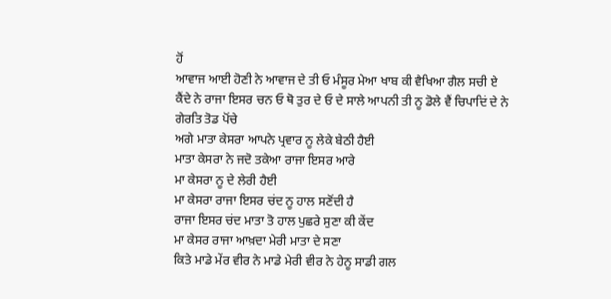ਹੋਂ
ਆਵਾਜ ਆਈ ਹੋਣੀ ਨੇ ਆਵਾਜ ਦੇ ਤੀ ਓ ਮੰਸੂਰ ਮੇਆ ਖਾਬ ਕੀ ਵੈਖਿਆ ਗੈਲ ਸਚੀ ਏ
ਕੈਂਦੇ ਨੇ ਰਾਜਾ ਇਸਰ ਚਨ ਓ ਥੋ ਤੁਰ ਦੇ ਓ ਦੇ ਸਾਲੇ ਆਪਨੀ ਤੀ ਨੂ ਡੋਲੇ ਵੈਂ ਚਿਪਾਦਿਂ ਦੇ ਨੇ
ਗੇਰਤਿ ਤੋਡ ਪੋਂਚੇ
ਅਗੇ ਮਾਤਾ ਕੇਸਰਾ ਆਪਨੇ ਪ੍ਰਵਾਰ ਨੂ ਲੇਕੇ ਬੇਠੀ ਹੈਈ
ਮਾਤਾ ਕੇਸਰਾ ਨੇ ਜਦੋ ਤਕੇਆ ਰਾਜਾ ਇਸਰ ਆਰੇ
ਮਾ ਕੇਸਰਾ ਨੂ ਦੇ ਲੇਰੀ ਹੈਈ
ਮਾ ਕੇਸਰਾ ਰਾਜਾ ਇਸਰ ਚਂਦ ਨੂ ਹਾਲ ਸਣੋਂਦੀ ਹੈ
ਰਾਜਾ ਇਸਰ ਚਂਦ ਮਾਤਾ ਤੋ ਹਾਲ ਪੁਛਰੇ ਸੁਣਾ ਕੀ ਕੇਂਦ
ਮਾ ਕੇਸਰ ਰਾਜਾ ਆਖ਼ਦਾ ਮੇਰੀ ਮਾਤਾ ਦੇ ਸਣਾ
ਕਿਤੇ ਮਾਡੇ ਮੇਂਰ ਵੀਰ ਨੇ ਮਾਡੇ ਮੇਰੀ ਵੀਰ ਨੇ ਹੇਨੂ ਸਾਡੀ ਗਲ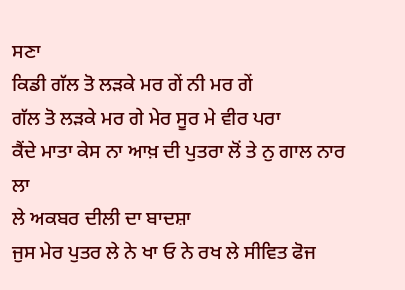ਸਣਾ
ਕਿਡੀ ਗੱਲ ਤੋ ਲਡ਼ਕੇ ਮਰ ਗੇਂ ਨੀ ਮਰ ਗੇਂ
ਗੱਲ ਤੋ ਲਡ਼ਕੇ ਮਰ ਗੇ ਮੇਰ ਸੂਰ ਮੇ ਵੀਰ ਪਰਾ
ਕੈਂਦੇ ਮਾਤਾ ਕੇਸ ਨਾ ਆਖ਼ ਦੀ ਪੁਤਰਾ ਲੋਂ ਤੇ ਨੁ ਗਾਲ ਨਾਰ ਲਾ
ਲੇ ਅਕਬਰ ਦੀਲੀ ਦਾ ਬਾਦਸ਼ਾ
ਜੁਸ ਮੇਰ ਪੁਤਰ ਲੇ ਨੇ ਖਾ ਓ ਨੇ ਰਖ ਲੇ ਸੀਵਿਤ ਫੋਜ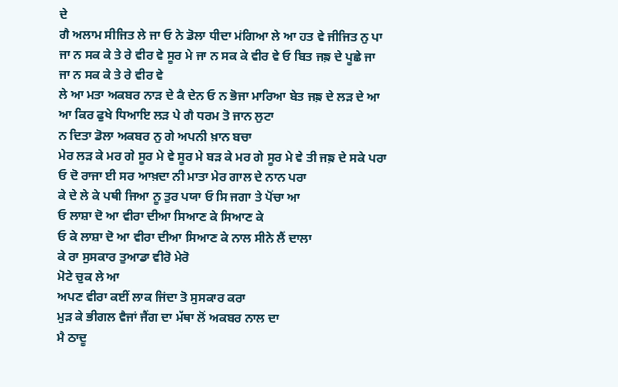ਦੇ
ਗੈ ਅਲਾਮ ਸੀਜਿਤ ਲੇ ਜਾ ਓ ਨੇ ਡੋਲਾ ਧੀਦਾ ਮਂਗਿਆ ਲੇ ਆ ਹਤ ਵੇ ਜੀਜਿਤ ਨੁ ਪਾ
ਜਾ ਨ ਸਕ ਕੇ ਤੇ ਰੇ ਵੀਰ ਵੇ ਸੂਰ ਮੇ ਜਾ ਨ ਸਕ ਕੇ ਵੀਰ ਵੇ ਓ ਬਿਤ ਜਙ਼ ਦੇ ਪੂਛੇ ਜਾ
ਜਾ ਨ ਸਕ ਕੇ ਤੇ ਰੇ ਵੀਰ ਵੇ
ਲੇ ਆ ਮਤਾ ਅਕਬਰ ਨਾਡ਼ ਦੇ ਕੈ ਦੇਨ ਓ ਨ ਭੋਜਾ ਮਾਰਿਆ ਬੇਤ ਜਙ਼ ਦੇ ਲਡ਼ ਦੇ ਆ
ਆ ਕਿਰ ਫੁਖੇ ਧਿਆਇ ਲਡ਼ ਪੇ ਗੈ ਧਰਮ ਤੋ ਜਾਨ ਲੁਟਾ
ਨ ਦਿਤਾ ਡੋਲਾ ਅਕਬਰ ਨੁ ਗੇ ਅਪਨੀ ਖ਼ਾਨ ਬਚਾ
ਮੇਰ ਲਡ਼ ਕੇ ਮਰ ਗੇ ਸੂਰ ਮੇ ਵੇ ਸੂਰ ਮੇ ਬਡ਼ ਕੇ ਮਰ ਗੇ ਸੂਰ ਮੇ ਵੇ ਤੀ ਜਙ਼ ਦੇ ਸਕੇ ਪਰਾ
ਓ ਦੋ ਰਾਜਾ ਈ ਸਰ ਆਖ਼ਦਾ ਨੀ ਮਾਤਾ ਮੇਰ ਗਾਲ ਦੇ ਨਾਨ ਪਰਾ
ਕੇ ਦੇ ਲੇ ਕੇ ਪਥੀ ਜਿਆ ਨੂ ਤੁਰ ਪਯਾ ਓ ਸਿ ਜਗਾ ਤੇ ਪੋਂਚਾ ਆ
ਓ ਲਾਸ਼ਾ ਦੋ ਆ ਵੀਰਾ ਦੀਆ ਸਿਆਣ ਕੇ ਸਿਆਣ ਕੇ
ਓ ਕੇ ਲਾਸ਼ਾ ਦੋ ਆ ਵੀਰਾ ਦੀਆ ਸਿਆਣ ਕੇ ਨਾਲ ਸੀਨੇ ਲੈਂ ਦਾਲਾ
ਕੇ ਰਾ ਸੁਸਕਾਰ ਤੁਆਡਾ ਵੀਰੋ ਮੇਰੋ
ਮੋਟੇ ਚੁਕ ਲੇ ਆ
ਅਪਣ ਵੀਰਾ ਕਈਂ ਲਾਕ ਜਿਂਦਾ ਤੋ ਸੁਸਕਾਰ ਕਰਾ
ਮੁਡ਼ ਕੇ ਭੀਗਲ ਵੈਜਾਂ ਜੈਂਗ ਦਾ ਮੱਥਾ ਲੋਂ ਅਕਬਰ ਨਾਲ ਦਾ
ਮੈ ਠਾਦੂ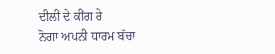ਦੀਲੀ ਦੇ ਕੀਂਗ ਰੇ
ਨੋਗਾ ਅਪਨੀ ਧਾਰਮ ਬੱਚਾ